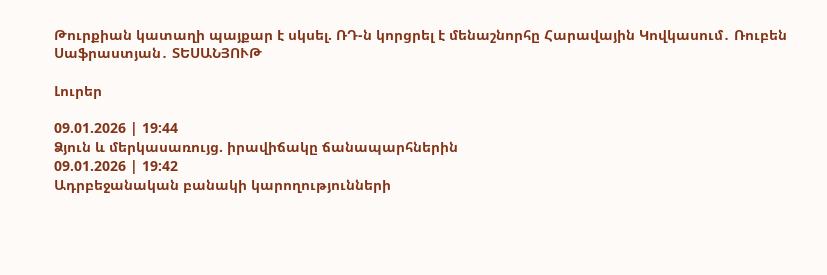Թուրքիան կատաղի պայքար է սկսել. ՌԴ-ն կորցրել է մենաշնորհը Հարավային Կովկասում․ Ռուբեն Սաֆրաստյան․ ՏԵՍԱՆՅՈՒԹ

Լուրեր

09.01.2026 | 19:44
Ձյուն և մերկասառույց. իրավիճակը ճանապարհներին
09.01.2026 | 19:42
Ադրբեջանական բանակի կարողությունների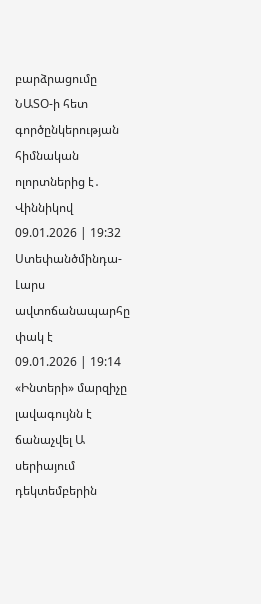բարձրացումը ՆԱՏՕ-ի հետ գործընկերության հիմնական ոլորտներից է․ Վիննիկով
09.01.2026 | 19:32
Ստեփանծմինդա-Լարս ավտոճանապարհը փակ է
09.01.2026 | 19:14
«Ինտերի» մարզիչը լավագույնն է ճանաչվել Ա սերիայում դեկտեմբերին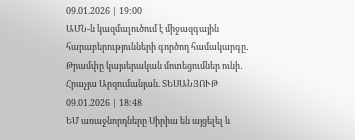09.01.2026 | 19:00
ԱՄՆ-ն կազմալուծում է միջազգային հարաբերությունների գործող համակարգը․ Թրամփը կայսերական մոտեցումներ ունի․ Հրաչյա Արզումանյան. ՏԵՍԱՆՅՈՒԹ
09.01.2026 | 18:48
ԵՄ առաջնորդները Սիրիա են այցելել և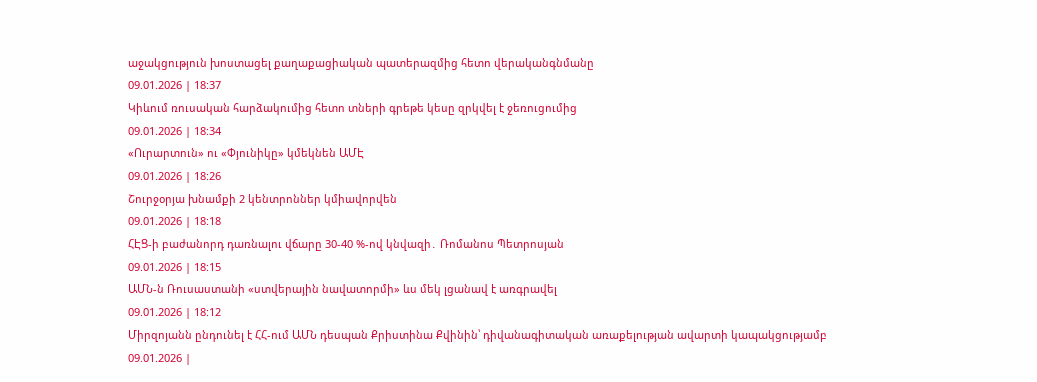աջակցություն խոստացել քաղաքացիական պատերազմից հետո վերականգնմանը
09.01.2026 | 18:37
Կիևում ռուսական հարձակումից հետո տների գրեթե կեսը զրկվել է ջեռուցումից
09.01.2026 | 18:34
«Ուրարտուն» ու «Փյունիկը» կմեկնեն ԱՄԷ
09.01.2026 | 18:26
Շուրջօրյա խնամքի 2 կենտրոններ կմիավորվեն
09.01.2026 | 18:18
ՀԷՑ-ի բաժանորդ դառնալու վճարը 30-40 %-ով կնվազի․ Ռոմանոս Պետրոսյան
09.01.2026 | 18:15
ԱՄՆ-ն Ռուսաստանի «ստվերային նավատորմի» ևս մեկ լցանավ է առգրավել
09.01.2026 | 18:12
Միրզոյանն ընդունել է ՀՀ-ում ԱՄՆ դեսպան Քրիստինա Քվինին՝ դիվանագիտական առաքելության ավարտի կապակցությամբ
09.01.2026 |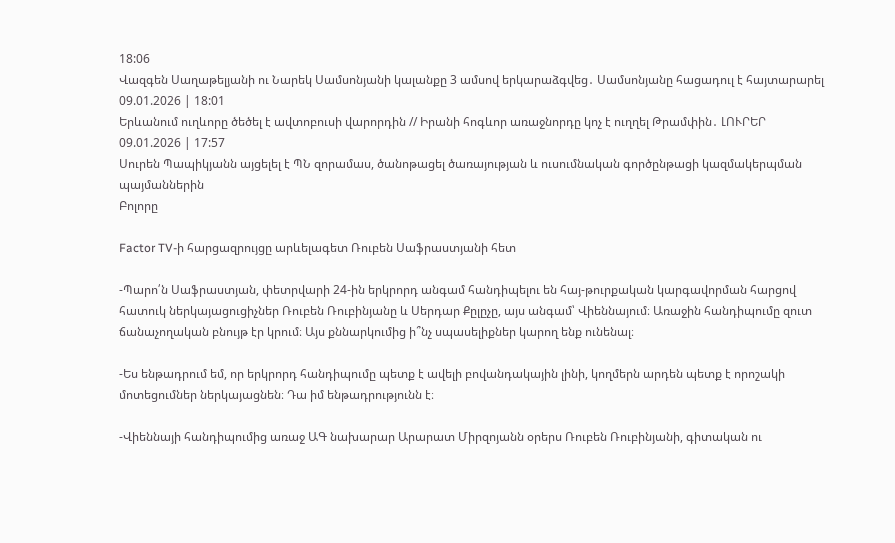18:06
Վազգեն Սաղաթելյանի ու Նարեկ Սամսոնյանի կալանքը 3 ամսով երկարաձգվեց․ Սամսոնյանը հացադուլ է հայտարարել
09.01.2026 | 18:01
Երևանում ուղևորը ծեծել է ավտոբուսի վարորդին // Իրանի հոգևոր առաջնորդը կոչ է ուղղել Թրամփին․ ԼՈՒՐԵՐ
09.01.2026 | 17:57
Սուրեն Պապիկյանն այցելել է ՊՆ զորամաս, ծանոթացել ծառայության և ուսումնական գործընթացի կազմակերպման պայմաններին
Բոլորը

Factor TV-ի հարցազրույցը արևելագետ Ռուբեն Սաֆրաստյանի հետ

-Պարո՛ն Սաֆրաստյան, փետրվարի 24-ին երկրորդ անգամ հանդիպելու են հայ-թուրքական կարգավորման հարցով հատուկ ներկայացուցիչներ Ռուբեն Ռուբինյանը և Սերդար Քըլըչը, այս անգամ՝ Վիեննայում։ Առաջին հանդիպումը զուտ ճանաչողական բնույթ էր կրում։ Այս քննարկումից ի՞նչ սպասելիքներ կարող ենք ունենալ։

-Ես ենթադրում եմ, որ երկրորդ հանդիպումը պետք է ավելի բովանդակային լինի, կողմերն արդեն պետք է որոշակի մոտեցումներ ներկայացնեն։ Դա իմ ենթադրությունն է։

-Վիեննայի հանդիպումից առաջ ԱԳ նախարար Արարատ Միրզոյանն օրերս Ռուբեն Ռուբինյանի, գիտական ու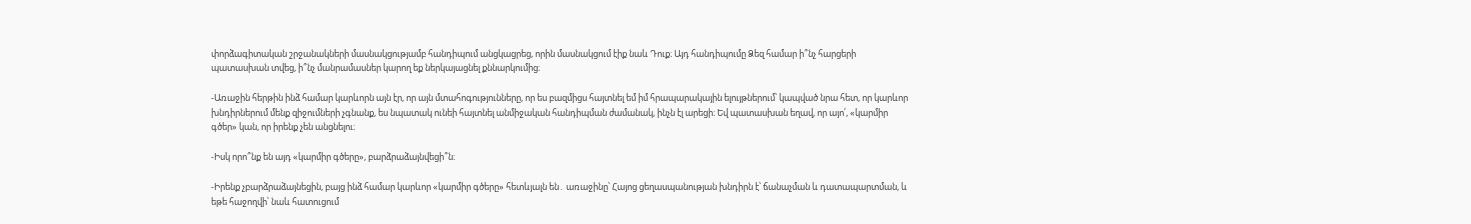փորձագիտական շրջանակների մասնակցությամբ հանդիպում անցկացրեց, որին մասնակցում էիք նաև Դուք։ Այդ հանդիպումը Ձեզ համար ի՞նչ հարցերի պատասխան տվեց, ի՞նչ մանրամասներ կարող եք ներկայացնել քննարկումից։

-Առաջին հերթին ինձ համար կարևորն այն էր, որ այն մտահոգությունները, որ ես բազմիցս հայտնել եմ իմ հրապարակային ելույթներում՝ կապված նրա հետ, որ կարևոր խնդիրներում մենք զիջումների չգնանք, ես նպատակ ունեի հայտնել անմիջական հանդիպման ժամանակ, ինչն էլ արեցի։ Եվ պատասխան եղավ, որ այո՛, «կարմիր գծեր» կան, որ իրենք չեն անցնելու։

-Իսկ որո՞նք են այդ «կարմիր գծերը», բարձրաձայնվեցի՞ն։

-Իրենք չբարձրաձայնեցին, բայց ինձ համար կարևոր «կարմիր գծերը» հետևյալն են․ առաջինը՝ Հայոց ցեղասպանության խնդիրն է՝ ճանաչման և դատապարտման, և եթե հաջողվի՝ նաև հատուցում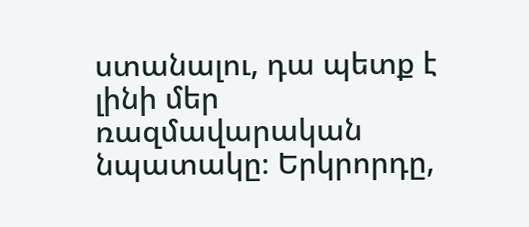ստանալու, դա պետք է լինի մեր ռազմավարական նպատակը։ Երկրորդը,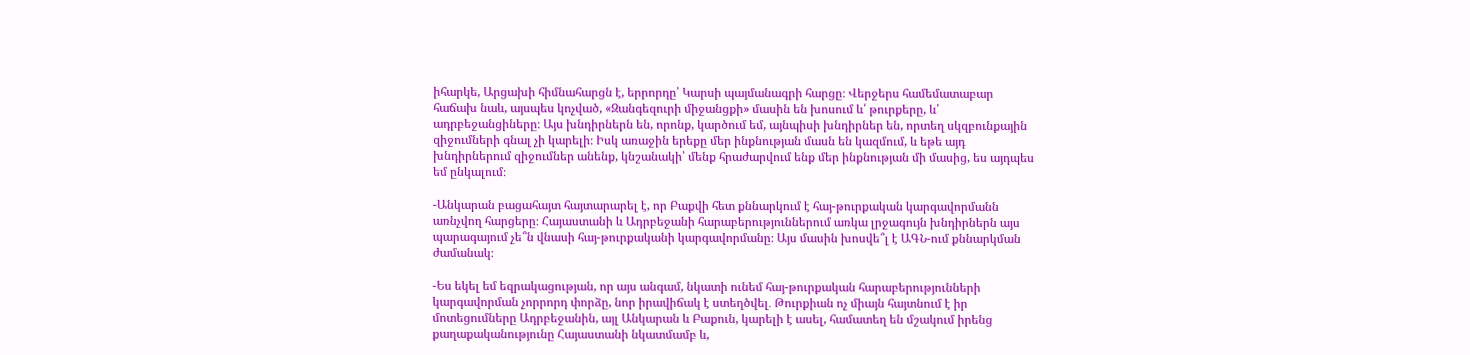իհարկե, Արցախի հիմնահարցն է, երրորդը՝ Կարսի պայմանագրի հարցը։ Վերջերս համեմատաբար հաճախ նաև, այսպես կոչված, «Զանգեզուրի միջանցքի» մասին են խոսում և՛ թուրքերը, և՛ ադրբեջանցիները։ Այս խնդիրներն են, որոնք, կարծում եմ, այնպիսի խնդիրներ են, որտեղ սկզբունքային զիջումների գնալ չի կարելի։ Իսկ առաջին երեքը մեր ինքնության մասն են կազմում, և եթե այդ խնդիրներում զիջումներ անենք, կնշանակի՝ մենք հրաժարվում ենք մեր ինքնության մի մասից, ես այդպես եմ ընկալում։

-Անկարան բացահայտ հայտարարել է, որ Բաքվի հետ քննարկում է հայ-թուրքական կարգավորմանն առնչվող հարցերը։ Հայաստանի և Ադրբեջանի հարաբերություններում առկա լրջագույն խնդիրներն այս պարագայում չե՞ն վնասի հայ-թուրքականի կարգավորմանը։ Այս մասին խոսվե՞լ է ԱԳՆ-ում քննարկման ժամանակ։

-Ես եկել եմ եզրակացության, որ այս անգամ, նկատի ունեմ հայ-թուրքական հարաբերությունների կարգավորման չորրորդ փորձը, նոր իրավիճակ է ստեղծվել․ Թուրքիան ոչ միայն հայտնում է իր մոտեցումները Ադրբեջանին, այլ Անկարան և Բաքուն, կարելի է ասել, համատեղ են մշակում իրենց քաղաքականությունը Հայաստանի նկատմամբ և,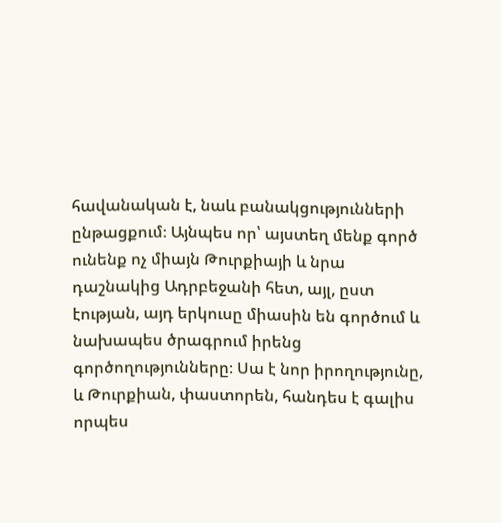հավանական է, նաև բանակցությունների ընթացքում։ Այնպես որ՝ այստեղ մենք գործ ունենք ոչ միայն Թուրքիայի և նրա դաշնակից Ադրբեջանի հետ, այլ, ըստ էության, այդ երկուսը միասին են գործում և նախապես ծրագրում իրենց գործողությունները։ Սա է նոր իրողությունը, և Թուրքիան, փաստորեն, հանդես է գալիս որպես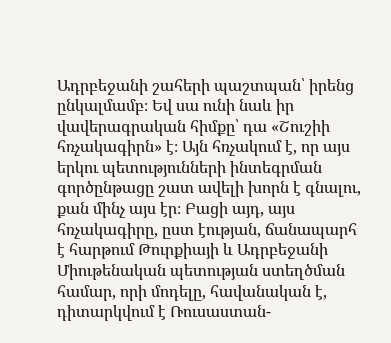Ադրբեջանի շահերի պաշտպան՝ իրենց ընկալմամբ։ Եվ սա ունի նաև իր վավերագրական հիմքը՝ դա «Շուշիի հռչակագիրն» է։ Այն հռչակում է, որ այս երկու պետությունների ինտեգրման գործընթացը շատ ավելի խորն է գնալու, քան մինչ այս էր։ Բացի այդ, այս հռչակագիրը, ըստ էության, ճանապարհ է հարթում Թուրքիայի և Ադրբեջանի Միութենական պետության ստեղծման համար, որի մոդելը, հավանական է, դիտարկվում է Ռուսաստան-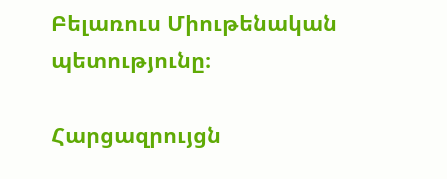Բելառուս Միութենական պետությունը։

Հարցազրույցն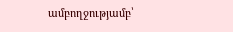ամբողջությամբ՝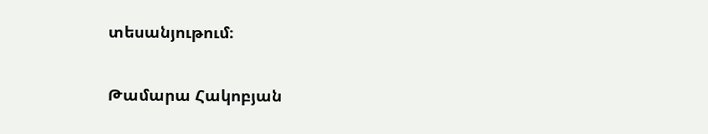տեսանյութում։

Թամարա Հակոբյան